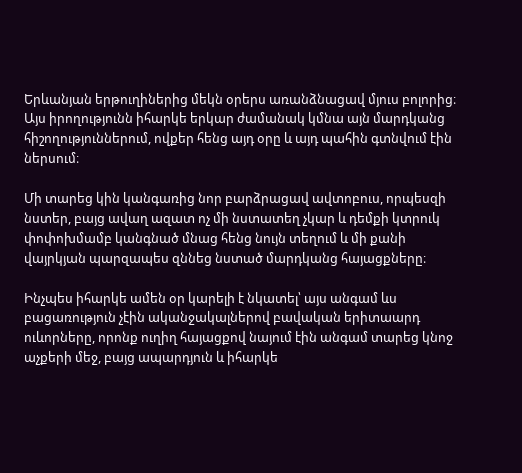Երևանյան երթուղիներից մեկն օրերս առանձնացավ մյուս բոլորից։
Այս իրողությունն իհարկե երկար ժամանակ կմնա այն մարդկանց հիշողություններում, ովքեր հենց այդ օրը և այդ պահին գտնվում էին ներսում։

Մի տարեց կին կանգառից նոր բարձրացավ ավտոբուս, որպեսզի նստեր, բայց ավաղ ազատ ոչ մի նստատեղ չկար և դեմքի կտրուկ փոփոխմամբ կանգնած մնաց հենց նույն տեղում և մի քանի վայրկյան պարզապես զննեց նստած մարդկանց հայացքները։

Ինչպես իհարկե ամեն օր կարելի է նկատել՝ այս անգամ ևս բացառություն չէին ականջակալներով բավական երիտաարդ ուևորները, որոնք ուղիղ հայացքով նայում էին անգամ տարեց կնոջ աչքերի մեջ, բայց ապարդյուն և իհարկե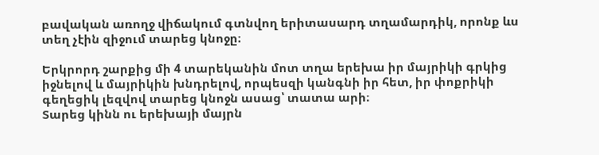բավական առողջ վիճակում գտնվող երիտասարդ տղամարդիկ, որոնք ևս տեղ չէին զիջում տարեց կնոջը։

Երկրորդ շարքից մի 4 տարեկանին մոտ տղա երեխա իր մայրիկի գրկից իջնելով և մայրիկին խնդրելով, որպեսզի կանգնի իր հետ, իր փոքրիկի գեղեցիկ լեզվով տարեց կնոջն ասաց՝ տատա արի։
Տարեց կինն ու երեխայի մայրն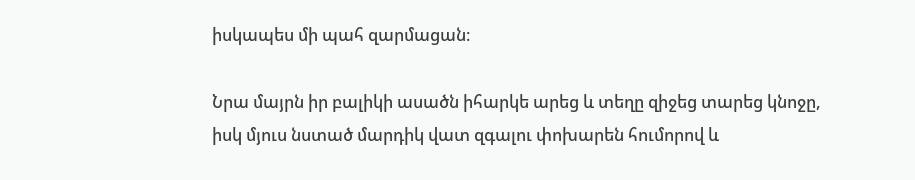իսկապես մի պահ զարմացան։

Նրա մայրն իր բալիկի ասածն իհարկե արեց և տեղը զիջեց տարեց կնոջը, իսկ մյուս նստած մարդիկ վատ զգալու փոխարեն հումորով և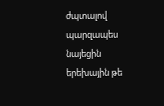ժպտալով պարզապես նայեցին երեխային թե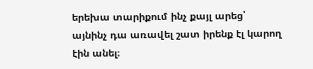երեխա տարիքում ինչ քայլ արեց՝ այնինչ դա առավել շատ իրենք էլ կարող էին անել։